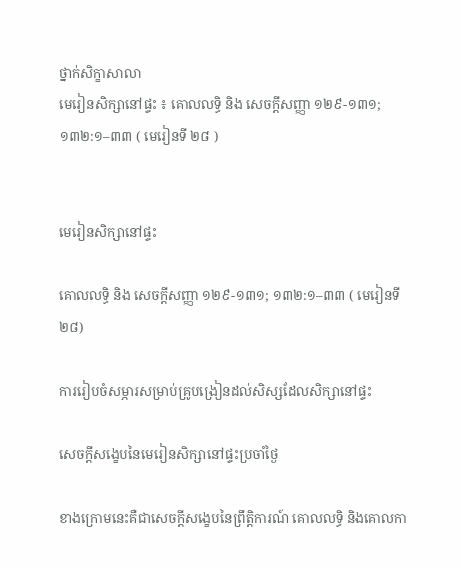ថ្នាក់សិក្ខាសាលា
មេរៀនសិក្សានៅផ្ទះ ៖ គោលលទ្ធិ និង សេចក្តីសញ្ញា ១២៩-១៣១; ១៣២:១–៣៣ ( មេរៀនទី ២៨ )


មេរៀនសិក្សានៅផ្ទះ

គោលលទ្ធិ និង សេចក្តីសញ្ញា ១២៩-១៣១; ១៣២:១–៣៣ ( មេរៀនទី ២៨)

ការរៀបចំសម្ភារសម្រាប់គ្រូបង្រៀនដល់សិស្សដែលសិក្សានៅផ្ទះ

សេចក្ដីសង្ខេបនៃមេរៀនសិក្សានៅផ្ទះប្រចាំថ្ងៃ

ខាងក្រោមនេះគឺជាសេចក្ដីសង្ខេបនៃព្រឹត្តិការណ៍ គោលលទ្ធិ និងគោលកា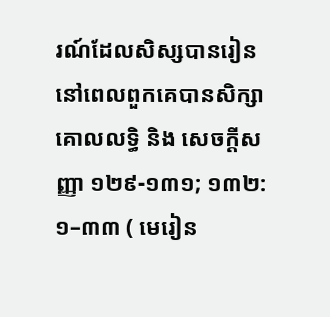រណ៍ដែលសិស្សបានរៀន នៅពេលពួកគេបានសិក្សា គោលលទ្ធិ និង សេចក្ដីសញ្ញា ១២៩-១៣១; ១៣២:១–៣៣ ( មេរៀន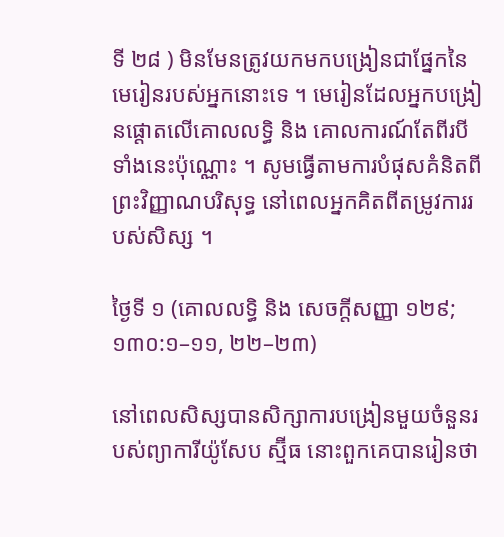ទី ២៨ ) មិនមែនត្រូវយកមកបង្រៀនជាផ្នែកនៃមេរៀនរបស់អ្នកនោះទេ ។ មេរៀនដែលអ្នកបង្រៀនផ្ដោតលើគោលលទ្ធិ និង គោលការណ៍តែពីរបីទាំងនេះប៉ុណ្ណោះ ។ សូមធ្វើតាមការបំផុសគំនិតពីព្រះវិញ្ញាណបរិសុទ្ធ នៅពេលអ្នកគិតពីតម្រូវការរបស់សិស្ស ។

ថ្ងៃទី ១ (គោលលទ្ធិ និង សេចក្តីសញ្ញា ១២៩; ១៣០:១–១១, ២២–២៣)

នៅពេលសិស្សបានសិក្សាការបង្រៀនមួយចំនួនរបស់ព្យាការីយ៉ូសែប ស្ម៊ីធ នោះពួកគេបានរៀនថា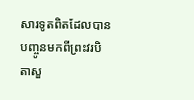សារទូតពិតដែលបានបញ្ចូនមកពីព្រះវរបិតាសួ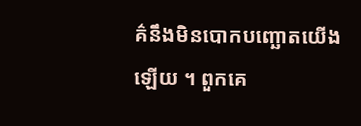គ៌នឹងមិនបោកបញ្ឆោតយើងឡើយ ។ ពួកគេ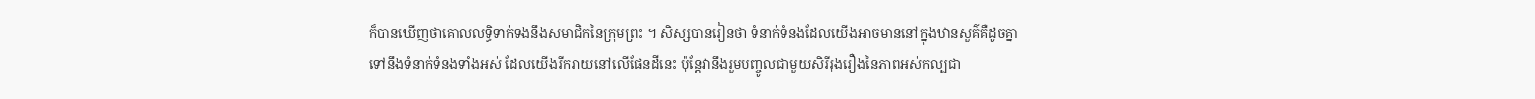ក៏បានឃើញថាគោលលទ្ធិទាក់ទងនឹងសមាជិកនៃក្រុមព្រះ ។ សិស្សបានរៀនថា ទំនាក់ទំនងដែលយើងអាចមាននៅក្នុងឋានសួគ៌គឺដូចគ្នាទៅនឹងទំនាក់ទំនងទាំងអស់ ដែលយើងរីករាយនៅលើផែនដីនេះ ប៉ុន្តែវានឹងរួមបញ្ចូលជាមួយសិរីរុងរឿងនៃភាពអស់កល្បជា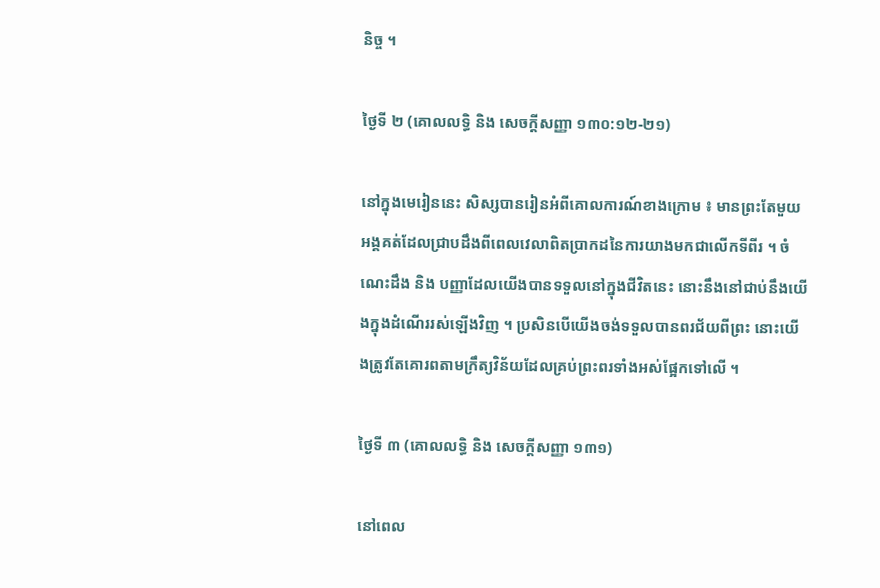និច្ច ។

ថ្ងៃទី ២ (គោលលទ្ធិ និង សេចក្តីសញ្ញា ១៣០:១២-២១)

នៅក្នុងមេរៀននេះ សិស្សបានរៀនអំពីគោលការណ៍ខាងក្រោម ៖ មានព្រះតែមួយអង្គគត់ដែលជ្រាបដឹងពីពេលវេលាពិតប្រាកដនៃការយាងមកជាលើកទីពីរ ។ ចំណេះដឹង និង បញ្ញាដែលយើងបានទទួលនៅក្នុងជីវិតនេះ នោះនឹងនៅជាប់នឹងយើងក្នុងដំណើររស់ឡើងវិញ ។ ប្រសិនបើយើងចង់ទទួលបានពរជ័យពីព្រះ នោះយើងត្រូវតែគោរពតាមក្រឹត្យវិន័យដែលគ្រប់ព្រះពរទាំងអស់ផ្អែកទៅលើ ។

ថ្ងៃទី ៣ (គោលលទ្ធិ និង សេចក្តីសញ្ញា ១៣១)

នៅពេល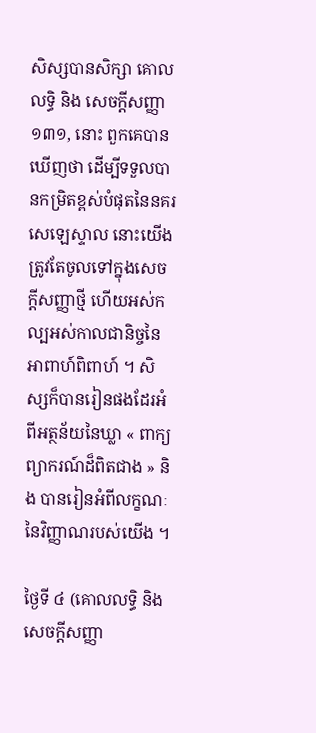សិស្សបានសិក្សា គោលលទ្ធិ និង សេចក្តីសញ្ញា ១៣១, នោះ ពួកគេបានឃើញថា ដើម្បីទទួលបានកម្រិតខ្ពស់បំផុតនៃនគរសេឡេស្ទាល នោះយើងត្រូវតែចូលទៅក្នុងសេចក្តីសញ្ញាថ្មី ហើយអស់កល្បអស់កាលជានិច្ចនៃអាពាហ៍ពិពាហ៍ ។ សិស្សក៏បានរៀនផងដែរអំពីអត្ថន័យនៃឃ្លា « ពាក្យព្យាករណ៍ដ៏ពិតជាង » និង បានរៀនអំពីលក្ខណៈនៃវិញ្ញាណរបស់យើង ។

ថ្ងៃទី ៤ (គោលលទ្ធិ និង សេចក្តីសញ្ញា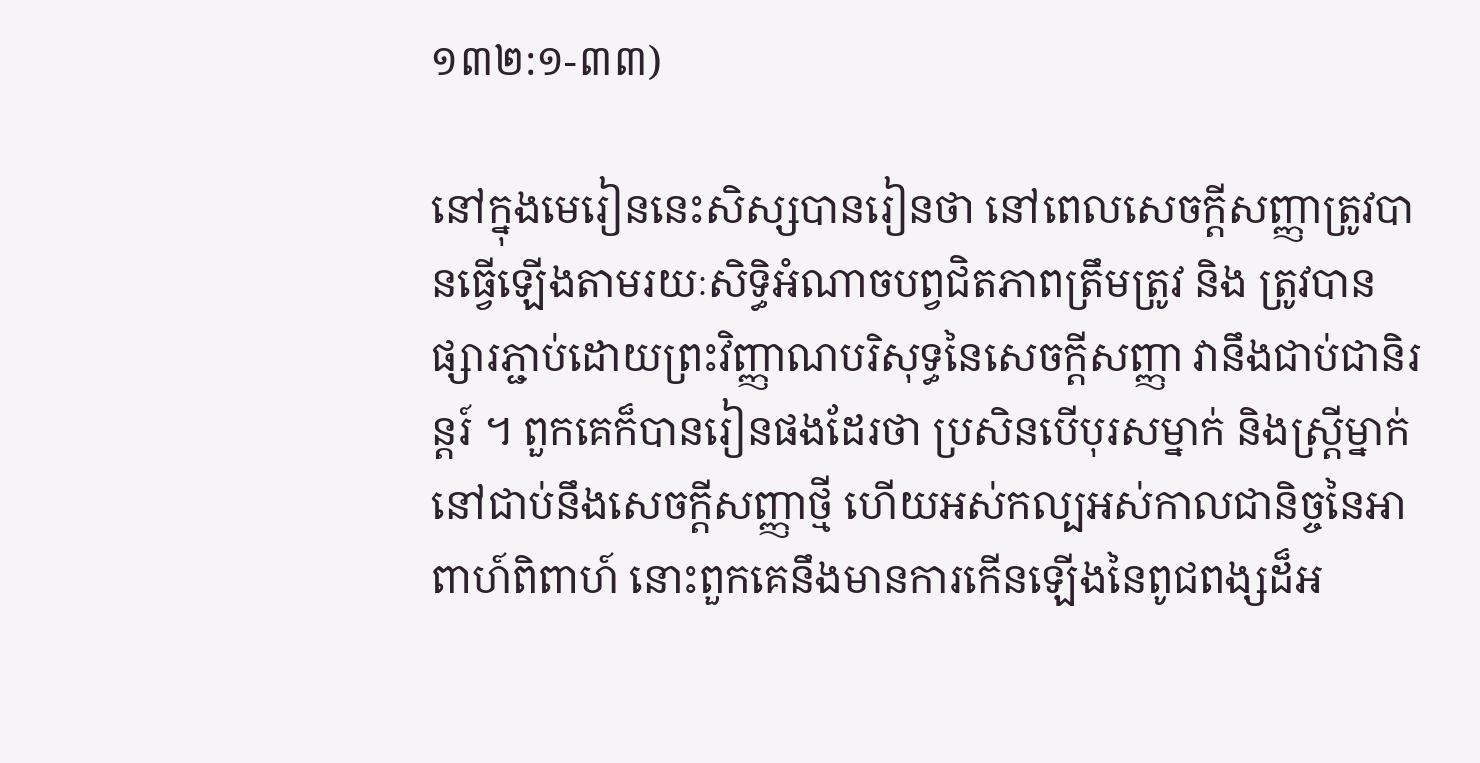១៣២:១-៣៣)

នៅក្នុងមេរៀននេះសិស្សបានរៀនថា នៅពេលសេចក្តីសញ្ញាត្រូវបានធ្វើឡើងតាមរយៈសិទ្ធិអំណាចបព្វជិតភាពត្រឹមត្រូវ និង ត្រូវបានផ្សារភ្ជាប់ដោយព្រះវិញ្ញាណបរិសុទ្ធនៃសេចក្តីសញ្ញា វានឹងជាប់ជានិរន្តរ៍ ។ ពួកគេក៏បានរៀនផងដែរថា ប្រសិនបើបុរសម្នាក់ និងស្រ្តីម្នាក់នៅជាប់នឹងសេចក្តីសញ្ញាថ្មី ហើយអស់កល្បអស់កាលជានិច្ចនៃអាពាហ៍ពិពាហ៍ នោះពួកគេនឹងមានការកើនឡើងនៃពូជពង្សដ៏អ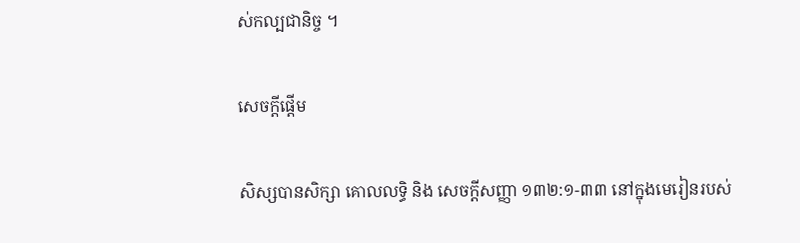ស់កល្បជានិច្ច ។

សេចក្តីផ្ដើម

សិស្សបានសិក្សា គោលលទ្ធិ និង សេចក្ដីសញ្ញា ១៣២:១-៣៣ នៅក្នុងមេរៀនរបស់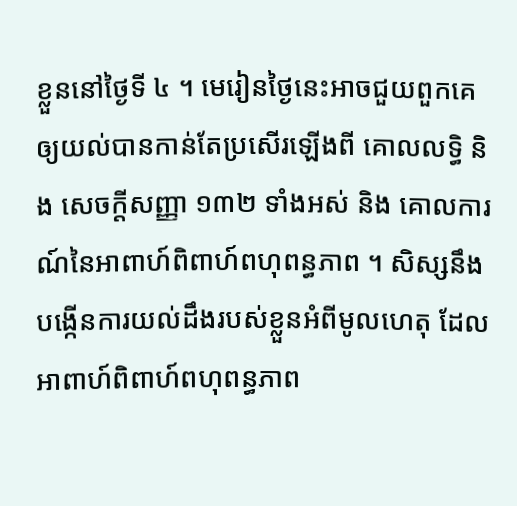ខ្លួននៅថ្ងៃទី ៤ ។ មេរៀនថ្ងៃនេះអាចជួយពួកគេឲ្យយល់បានកាន់តែប្រសើរឡើងពី គោលលទ្ធិ និង សេចក្តីសញ្ញា ១៣២ ទាំងអស់ និង គោលការណ៍នៃអាពាហ៍ពិពាហ៍ពហុពន្ធភាព ។ សិស្សនឹងបង្កើនការយល់ដឹងរបស់ខ្លួនអំពីមូលហេតុ ដែលអាពាហ៍ពិពាហ៍ពហុពន្ធភាព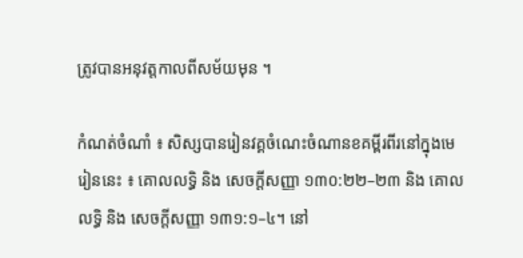ត្រូវបានអនុវត្តកាលពីសម័យមុន ។

កំណត់ចំណាំ ៖ សិស្សបានរៀនវគ្គចំណេះចំណានខគម្ពីរពីរនៅក្នុងមេរៀននេះ ៖ គោលលទ្ធិ និង សេចក្តីសញ្ញា ១៣០:២២–២៣ និង គោលលទ្ធិ និង សេចក្ដីសញ្ញា ១៣១:១–៤។ នៅ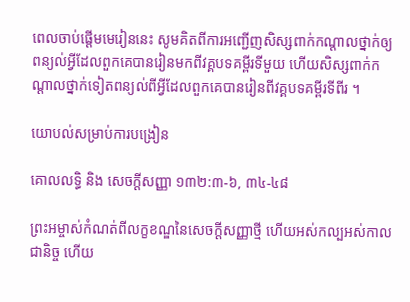ពេលចាប់ផ្តើមមេរៀននេះ សូមគិតពីការអញ្ជើញសិស្សពាក់កណ្តាលថ្នាក់ឲ្យពន្យល់អ្វីដែលពួកគេបានរៀនមកពីវគ្គបទគម្ពីរទីមួយ ហើយសិស្សពាក់កណ្តាលថ្នាក់ទៀតពន្យល់ពីអ្វីដែលពួកគេបានរៀនពីវគ្គបទគម្ពីរទីពីរ ។

យោបល់សម្រាប់ការបង្រៀន

គោលលទ្ធិ និង សេចក្តីសញ្ញា ១៣២:៣-៦, ៣៤-៤៨

ព្រះអម្ចាស់កំណត់ពីលក្ខខណ្ឌនៃសេចក្តីសញ្ញាថ្មី ហើយអស់កល្បអស់កាលជានិច្ច ហើយ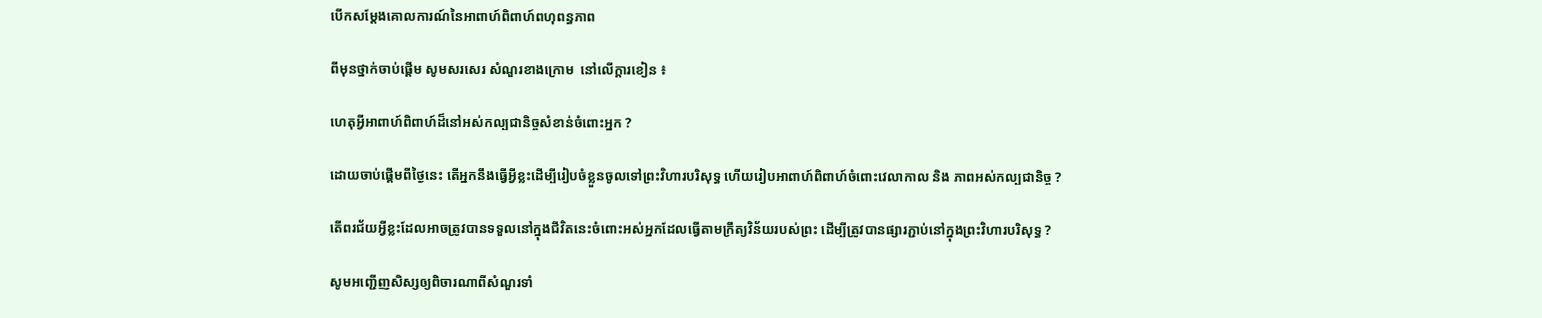បើកសម្តែងគោលការណ៍នៃអាពាហ៍ពិពាហ៍ពហុពន្ធភាព

ពីមុនថ្នាក់ចាប់ផ្ដើម សូមសរសេរ សំណួរខាងក្រោម  នៅលើក្ដារខៀន ៖

ហេតុអ្វីអាពាហ៍ពិពាហ៍ដ៏នៅអស់កល្បជានិច្ចសំខាន់ចំពោះអ្នក ?

ដោយចាប់ផ្តើមពីថ្ងៃនេះ តើអ្នកនឹងធ្វើអ្វីខ្លះដើម្បីរៀបចំខ្លួនចូលទៅព្រះវិហារបរិសុទ្ធ ហើយរៀបអាពាហ៍ពិពាហ៍ចំពោះវេលាកាល និង ភាពអស់កល្បជានិច្ច ?

តើពរជ័យអ្វីខ្លះដែលអាចត្រូវបានទទួលនៅក្នុងជីវិតនេះចំពោះអស់អ្នកដែលធ្វើតាមក្រឹត្យវិន័យរបស់ព្រះ ដើម្បីត្រូវបានផ្សារភ្ជាប់នៅក្នុងព្រះវិហារបរិសុទ្ធ ?

សូមអញ្ជើញសិស្សឲ្យពិចារណាពីសំណួរទាំ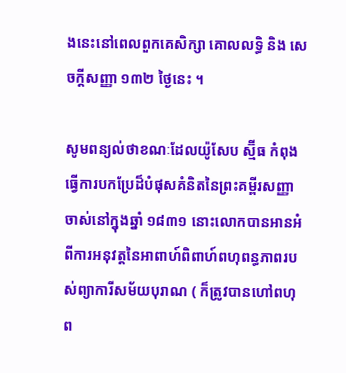ងនេះនៅពេលពួកគេសិក្សា គោលលទ្ធិ និង សេចក្ដីសញ្ញា ១៣២ ថ្ងៃនេះ ។

សូមពន្យល់ថាខណៈដែលយ៉ូសែប ស្ម៊ីធ កំពុងធ្វើការបកប្រែដ៏បំផុសគំនិតនៃព្រះគម្ពីរសញ្ញាចាស់នៅក្នុងឆ្នាំ ១៨៣១ នោះលោកបានអានអំពីការអនុវត្តនៃអាពាហ៍ពិពាហ៍ពហុពន្ធភាពរបស់ព្យាការីសម័យបុរាណ ( ក៏ត្រូវបានហៅពហុព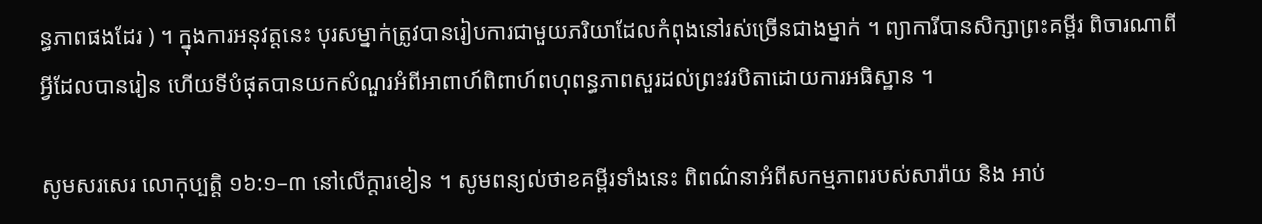ន្ធភាពផងដែរ ) ។ ក្នុងការអនុវត្តនេះ បុរសម្នាក់ត្រូវបានរៀបការជាមួយភរិយាដែលកំពុងនៅរស់ច្រើនជាងម្នាក់ ។ ព្យាការីបានសិក្សាព្រះគម្ពីរ ពិចារណាពីអ្វីដែលបានរៀន ហើយទីបំផុតបានយកសំណួរអំពីអាពាហ៍ពិពាហ៍ពហុពន្ធភាពសួរដល់ព្រះវរបិតាដោយការអធិស្ឋាន ។

សូមសរសេរ លោកុប្បត្តិ ១៦:១–៣ នៅលើក្តារខៀន ។ សូមពន្យល់ថាខគម្ពីរទាំងនេះ ពិពណ៌នាអំពីសកម្មភាពរបស់សារ៉ាយ និង អាប់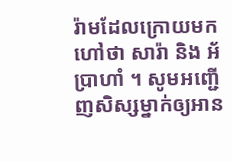រ៉ាមដែលក្រោយមកហៅថា សារ៉ា និង អ័ប្រាហាំ ។ សូមអញ្ជើញសិស្សម្នាក់ឲ្យអាន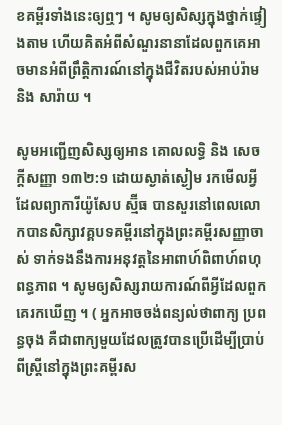ខគម្ពីរទាំងនេះឲ្យឮៗ ។ សូមឲ្យសិស្សក្នុងថ្នាក់ផ្ទៀងតាម ហើយគិតអំពីសំណួរនានាដែលពួកគេអាចមានអំពីព្រឹត្តិការណ៍នៅក្នុងជីវិតរបស់អាប់រ៉ាម និង សារ៉ាយ ។

សូមអញ្ជើញសិស្សឲ្យអាន គោលលទ្ធិ និង សេចក្ដីសញ្ញា ១៣២:១ ដោយស្ងាត់ស្ងៀម រកមើលអ្វីដែលព្យាការីយ៉ូសែប ស្ម៊ីធ បានសួរនៅពេលលោកបានសិក្សាវគ្គបទគម្ពីរនៅក្នុងព្រះគម្ពីរសញ្ញាចាស់ ទាក់ទងនឹងការអនុវត្តនៃអាពាហ៍ពិពាហ៍ពហុពន្ធភាព ។ សូមឲ្យសិស្សរាយការណ៍ពីអ្វីដែលពួកគេរកឃើញ ។ ( អ្នកអាចចង់ពន្យល់ថាពាក្យ ប្រពន្ធចុង គឺជាពាក្យមួយដែលត្រូវបានប្រើដើម្បីប្រាប់ពីស្ត្រីនៅក្នុងព្រះគម្ពីរស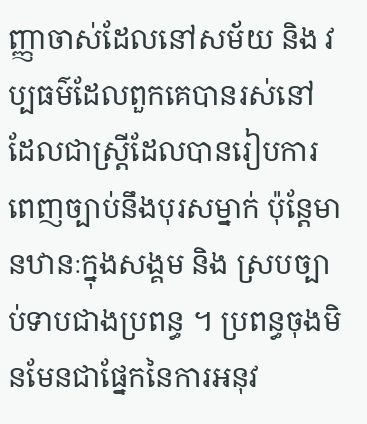ញ្ញាចាស់ដែលនៅសម័យ និង វប្បធម៌ដែលពួកគេបានរស់នៅ ដែលជាស្ត្រីដែលបានរៀបការពេញច្បាប់នឹងបុរសម្នាក់ ប៉ុន្តែមានឋានៈក្នុងសង្គម និង ស្របច្បាប់ទាបជាងប្រពន្ធ ។ ប្រពន្ធចុងមិនមែនជាផ្នែកនៃការអនុវ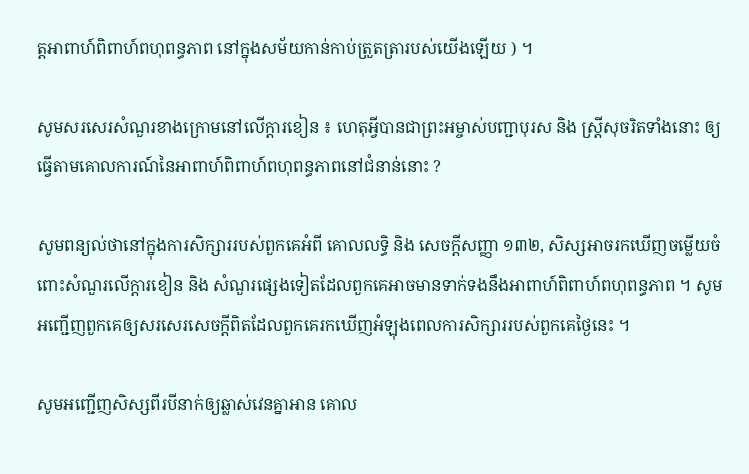ត្តអាពាហ៍ពិពាហ៍ពហុពន្ធភាព នៅក្នុងសម័យកាន់កាប់ត្រួតត្រារបស់យើងឡើយ ) ។

សូមសរសេរសំណួរខាងក្រោមនៅលើក្ដារខៀន ៖ ហេតុអ្វីបានជាព្រះអម្ចាស់បញ្ជាបុរស និង ស្ត្រីសុចរិតទាំងនោះ ឲ្យធ្វើតាមគោលការណ៍នៃអាពាហ៍ពិពាហ៍ពហុពន្ធភាពនៅជំនាន់នោះ ?

សូមពន្យល់ថានៅក្នុងការសិក្សាររបស់ពួកគេអំពី គោលលទ្ធិ និង សេចក្តីសញ្ញា ១៣២, សិស្សអាចរកឃើញចម្លើយចំពោះសំណួរលើក្តារខៀន និង សំណួរផ្សេងទៀតដែលពួកគេអាចមានទាក់ទងនឹងអាពាហ៍ពិពាហ៍ពហុពន្ធភាព ។ សូមអញ្ជើញពួកគេឲ្យសរសេរសេចក្តីពិតដែលពួកគេរកឃើញអំឡុងពេលការសិក្សាររបស់ពួកគេថ្ងៃនេះ ។

សូមអញ្ជើញសិស្សពីរបីនាក់ឲ្យឆ្លាស់វេនគ្នាអាន គោល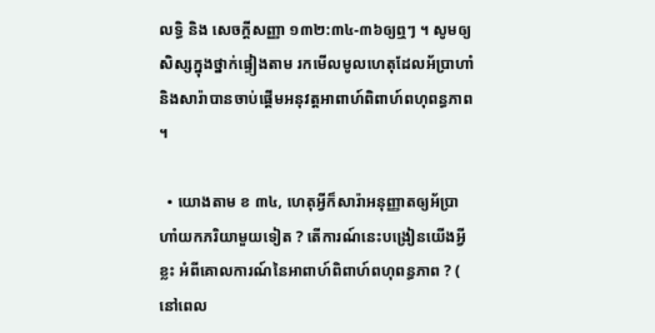លទ្ធិ និង សេចក្ដីសញ្ញា ១៣២:៣៤-៣៦ឲ្យឮៗ ។ សូមឲ្យសិស្សក្នុងថ្នាក់ផ្ទៀងតាម រកមើលមូលហេតុដែលអ័ប្រាហាំ និងសារ៉ាបានចាប់ផ្ដើមអនុវត្តអាពាហ៍ពិពាហ៍ពហុពន្ធភាព ។

  • យោងតាម ខ ៣៤, ហេតុអ្វីក៏សារ៉ាអនុញ្ញាតឲ្យអ័ប្រាហាំយកភរិយាមួយទៀត ? តើការណ៍នេះបង្រៀនយើងអ្វីខ្លះ អំពីគោលការណ៍នៃអាពាហ៍ពិពាហ៍ពហុពន្ធភាព ? ( នៅពេល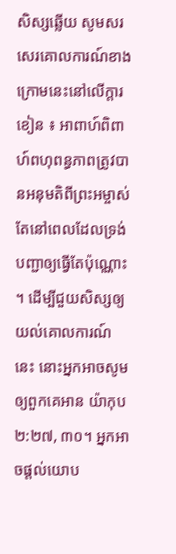សិស្សឆ្លើយ សូមសរសេរគោលការណ៍ខាងក្រោមនេះនៅលើក្ដារខៀន ៖ អាពាហ៍ពិពាហ៍ពហុពន្ធភាពត្រូវបានអនុមតិពីព្រះអម្ចាស់ តែនៅពេលដែលទ្រង់បញ្ជាឲ្យធ្វើតែប៉ុណ្ណោះ ។ ដើម្បីជួយសិស្សឲ្យយល់គោលការណ៍នេះ នោះអ្នកអាចសូមឲ្យពួកគេអាន យ៉ាកុប ២:២៧, ៣០។ អ្នកអាចផ្តល់យោប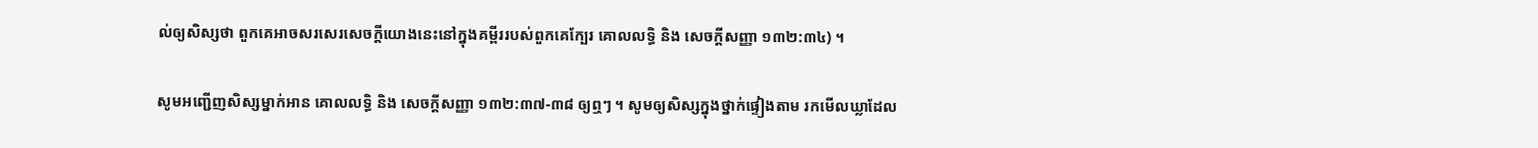ល់ឲ្យសិស្សថា ពួកគេអាចសរសេរសេចក្តីយោងនេះនៅក្នុងគម្ពីររបស់ពួកគេក្បែរ គោលលទ្ធិ និង សេចក្ដីសញ្ញា ១៣២:៣៤) ។

សូមអញ្ជើញសិស្សម្នាក់អាន គោលលទ្ធិ និង សេចក្ដីសញ្ញា ១៣២:៣៧-៣៨ ឲ្យឮៗ ។ សូមឲ្យសិស្សក្នុងថ្នាក់ផ្ទៀងតាម រកមើលឃ្លាដែល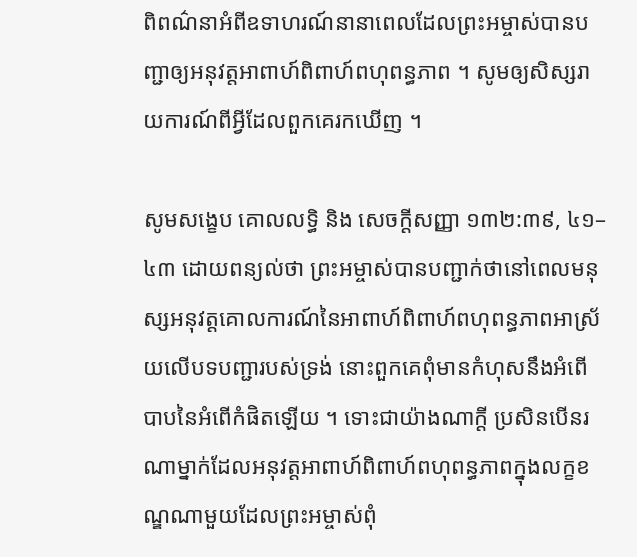ពិពណ៌នាអំពីឧទាហរណ៍នានាពេលដែលព្រះអម្ចាស់បានបញ្ជាឲ្យអនុវត្តអាពាហ៍ពិពាហ៍ពហុពន្ធភាព ។ សូមឲ្យសិស្សរាយការណ៍ពីអ្វីដែលពួកគេរកឃើញ ។

សូមសង្ខេប គោលលទ្ធិ និង សេចក្ដីសញ្ញា ១៣២:៣៩, ៤១–៤៣ ដោយពន្យល់ថា ព្រះអម្ចាស់បានបញ្ជាក់ថានៅពេលមនុស្សអនុវត្តគោលការណ៍នៃអាពាហ៍ពិពាហ៍ពហុពន្ធភាពអាស្រ័យលើបទបញ្ជារបស់ទ្រង់ នោះពួកគេពុំមានកំហុសនឹងអំពើបាបនៃអំពើកំផិតឡើយ ។ ទោះជាយ៉ាងណាក្ដី ប្រសិនបើនរណាម្នាក់ដែលអនុវត្តអាពាហ៍ពិពាហ៍ពហុពន្ធភាពក្នុងលក្ខខណ្ឌណាមួយដែលព្រះអម្ចាស់ពុំ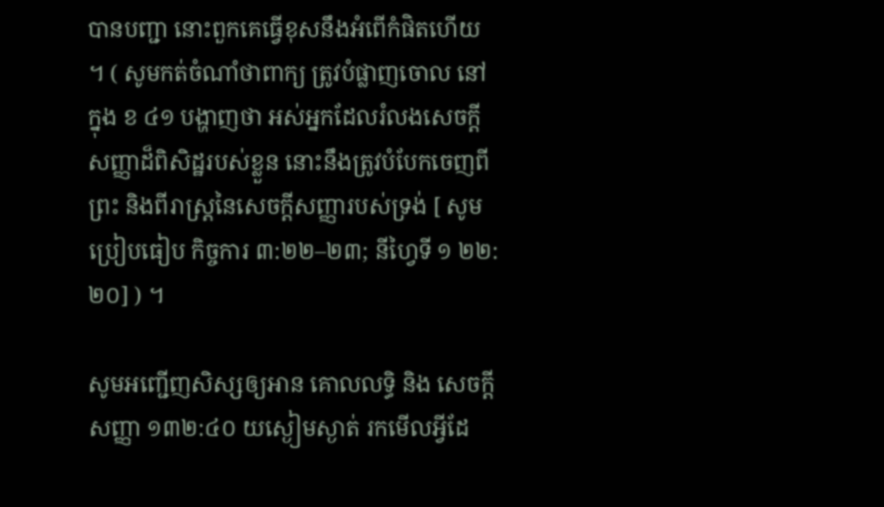បានបញ្ជា នោះពួកគេធ្វើខុសនឹងអំពើកំផិតហើយ ។ ( សូមកត់ចំណាំថាពាក្យ ត្រូវបំផ្លាញចោល នៅក្នុង ខ ៤១ បង្ហាញថា អស់អ្នកដែលរំលងសេចក្ដីសញ្ញាដ៏ពិសិដ្ឋរបស់ខ្លួន នោះនឹងត្រូវបំបែកចេញពី ព្រះ និងពីរាស្ត្រនៃសេចក្ដីសញ្ញារបស់ទ្រង់ [ សូមប្រៀបធៀប កិច្ចការ ៣:២២–២៣; នីហ្វៃទី ១ ២២:២០] ) ។

សូមអញ្ជើញសិស្សឲ្យអាន គោលលទ្ធិ និង សេចក្ដីសញ្ញា ១៣២:៤០ យស្ងៀមស្ងាត់ រកមើលអ្វីដែ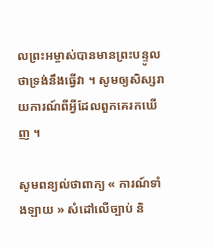លព្រះអម្ចាស់បានមានព្រះបន្ទូលថាទ្រង់នឹងធ្វើវា ។ សូមឲ្យសិស្សរាយការណ៍ពីអ្វីដែលពួកគេរកឃើញ ។

សូមពន្យល់ថាពាក្យ « ការណ៍ទាំងឡាយ » សំដៅលើច្បាប់ និ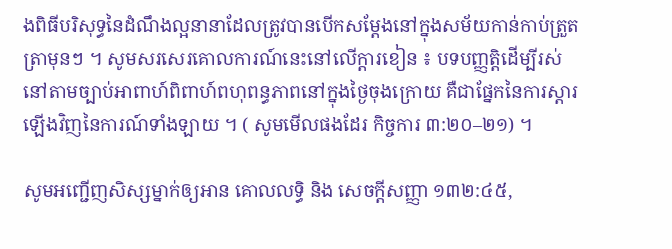ងពិធីបរិសុទ្ធនៃដំណឹងល្អនានាដែលត្រូវបានបើកសម្តែងនៅក្នុងសម័យកាន់កាប់ត្រួតត្រាមុនៗ ។ សូមសរសេរគោលការណ៍នេះនៅលើក្ដារខៀន ៖ បទបញ្ញត្តិដើម្បីរស់នៅតាមច្បាប់អាពាហ៍ពិពាហ៍ពហុពន្ធភាពនៅក្នុងថ្ងៃចុងក្រោយ គឺជាផ្នែកនៃការស្ដារឡើងវិញនៃការណ៍ទាំងឡាយ ។ ( សូមមើលផងដែរ កិច្ចការ ៣:២០–២១) ។

សូមអញ្ជើញសិស្សម្នាក់ឲ្យអាន គោលលទ្ធិ និង សេចក្ដីសញ្ញា ១៣២:៤៥,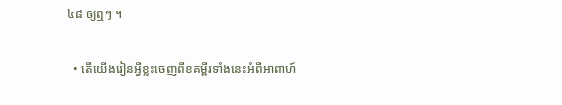៤៨ ឲ្យឮៗ ។

  • តើយើងរៀនអ្វីខ្លះចេញពីខគម្ពីរទាំងនេះអំពីអាពាហ៍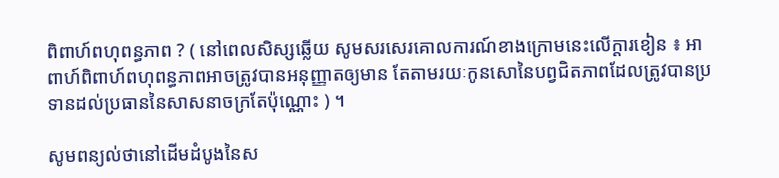ពិពាហ៍ពហុពន្ធភាព ? ( នៅពេលសិស្សឆ្លើយ សូមសរសេរគោលការណ៍ខាងក្រោមនេះលើក្តារខៀន ៖ អាពាហ៍ពិពាហ៍ពហុពន្ធភាពអាចត្រូវបានអនុញ្ញាតឲ្យមាន តែតាមរយៈកូនសោនៃបព្វជិតភាពដែលត្រូវបានប្រទានដល់ប្រធាននៃសាសនាចក្រតែប៉ុណ្ណោះ ) ។

សូមពន្យល់ថានៅដើមដំបូងនៃស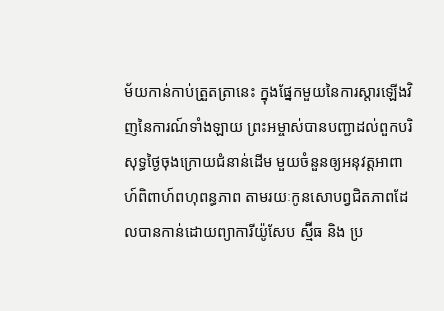ម័យកាន់កាប់ត្រួតត្រានេះ ក្នុងផ្នែកមួយនៃការស្តារឡើងវិញនៃការណ៍ទាំងឡាយ ព្រះអម្ចាស់បានបញ្ជាដល់ពួកបរិសុទ្ធថ្ងៃចុងក្រោយជំនាន់ដើម មួយចំនួនឲ្យអនុវត្តអាពាហ៍ពិពាហ៍ពហុពន្ធភាព តាមរយៈកូនសោបព្វជិតភាពដែលបានកាន់ដោយព្យាការីយ៉ូសែប ស្ម៊ីធ និង ប្រ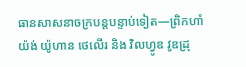ធានសាសនាចក្របន្តបន្ទាប់ទៀត—ព្រិកហាំ យ៉ង់ យ៉ូហាន ថេលើរ និង វិលហ្វូឌ វូឌដ្រុ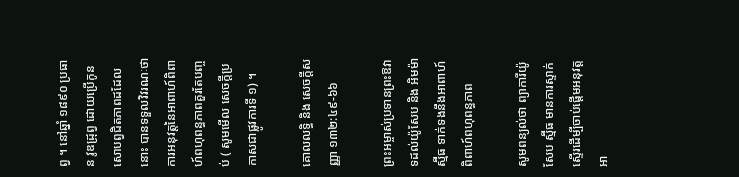ព្វ ។ នៅឆ្នាំ ១៨៩០ ប្រធាន វូឌដ្រុព្វ ដោយប្រើកូនសោបព្វជិតភាពដដែលនោះ បានទទួលវិវរណៈថាការអនុវត្តនៃអាពាហ៍ពិពាហ៍ពហុពន្ធភាពគួរតែបញ្ចប់ ( សូមមើល សេចក្ដីប្រកាសជាផ្លូវការទី ១) ។

គោលលទ្ធិ និង សេចក្ដីសញ្ញា ១៣២:៤៩-៦៦

ព្រះអម្ចាស់ប្រទានព្រះឱវាទដល់យ៉ូសែប និង អិមម៉ា ស្ម៊ីធ ទាក់ទងនឹងអាពាហ៍ពិពាហ៍ពហុពន្ធភាព

សូមពន្យល់ថា ព្យាការីយ៉ូសែប ស្ម៊ីធ មានការស្ទាក់ស្ទើរដើម្បីចាប់ផ្តើមអនុវត្តអា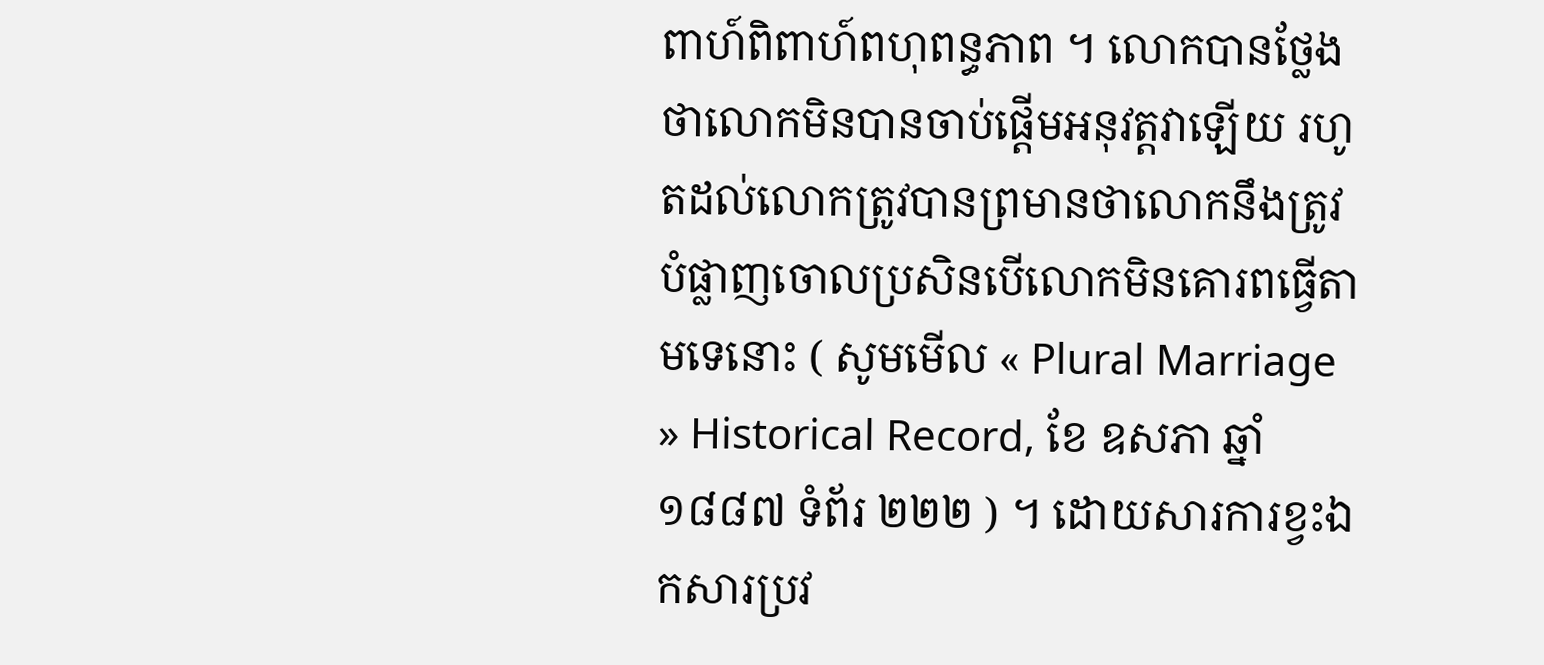ពាហ៍ពិពាហ៍ពហុពន្ធភាព ។ លោកបានថ្លែងថាលោកមិនបានចាប់ផ្តើមអនុវត្តវាឡើយ រហូតដល់លោកត្រូវបានព្រមានថាលោកនឹងត្រូវបំផ្លាញចោលប្រសិនបើលោកមិនគោរពធ្វើតាមទេនោះ ( សូមមើល « Plural Marriage » Historical Record, ខែ ឧសភា ឆ្នាំ ១៨៨៧ ទំព័រ ២២២ ) ។ ដោយសារការខ្វះឯកសារប្រវ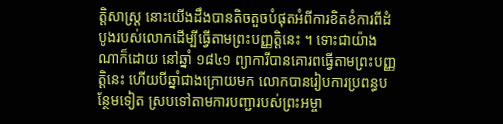ត្តិសាស្ត្រ នោះយើងដឹងបានតិចតួចបំផុតអំពីការខិតខំការពីដំបូងរបស់លោកដើម្បីធ្វើតាមព្រះបញ្ញត្តិនេះ ។ ទោះជាយ៉ាងណាក៏ដោយ នៅឆ្នាំ ១៨៤១ ព្យាការីបានគោរពធ្វើតាមព្រះបញ្ញត្តិនេះ ហើយបីឆ្នាំជាងក្រោយមក លោកបានរៀបការប្រពន្ធបន្ថែមទៀត ស្របទៅតាមការបញ្ជារបស់ព្រះអម្ចា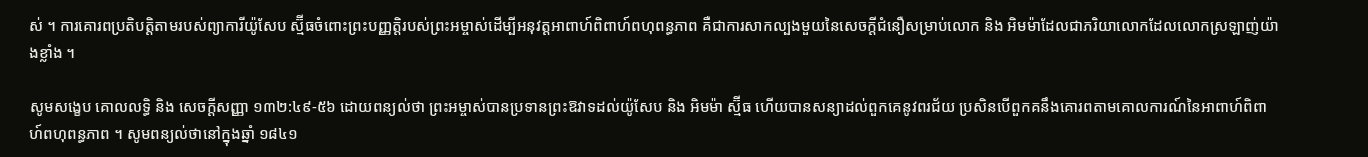ស់ ។ ការគោរពប្រតិបត្តិតាមរបស់ព្យាការីយ៉ូសែប ស្ម៊ីធចំពោះព្រះបញ្ញត្តិរបស់ព្រះអម្ចាស់ដើម្បីអនុវត្តអាពាហ៍ពិពាហ៍ពហុពន្ធភាព គឺជាការសាកល្បងមួយនៃសេចក្តីជំនឿសម្រាប់លោក និង អិមម៉ាដែលជាភរិយាលោកដែលលោកស្រឡាញ់យ៉ាងខ្លាំង ។

សូមសង្ខេប គោលលទ្ធិ និង សេចក្ដីសញ្ញា ១៣២:៤៩-៥៦ ដោយពន្យល់ថា ព្រះអម្ចាស់បានប្រទានព្រះឱវាទដល់យ៉ូសែប និង អិមម៉ា ស្ម៊ីធ ហើយបានសន្យាដល់ពួកគេនូវពរជ័យ ប្រសិនបើពួកគនឹងគោរពតាមគោលការណ៍នៃអាពាហ៍ពិពាហ៍ពហុពន្ធភាព ។ សូមពន្យល់ថានៅក្នុងឆ្នាំ ១៨៤១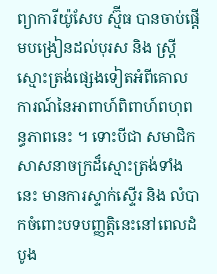ព្យាការីយ៉ូសែប ស្ម៊ីធ បានចាប់ផ្តើមបង្រៀនដល់បុរស និង ស្ត្រីស្មោះត្រង់ផ្សេងទៀតអំពីគោលការណ៍នៃអាពាហ៍ពិពាហ៍ពហុពន្ធភាពនេះ ។ ទោះបីជា សមាជិកសាសនាចក្រដ៏ស្មោះត្រង់ទាំងនេះ មានការស្ទាក់ស្ទើរ និង លំបាកចំពោះបទបញ្ញត្តិនេះនៅពេលដំបូង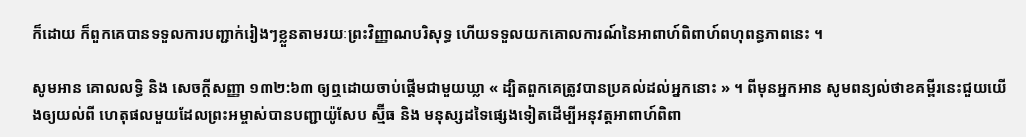ក៏ដោយ ក៏ពួកគេបានទទួលការបញ្ជាក់រៀងៗខ្លួនតាមរយៈព្រះវិញ្ញាណបរិសុទ្ធ ហើយទទួលយកគោលការណ៍នៃអាពាហ៍ពិពាហ៍ពហុពន្ធភាពនេះ ។

សូមអាន គោលលទ្ធិ និង សេចក្តីសញ្ញា ១៣២:៦៣ ឲ្យឮដោយចាប់ផ្តើមជាមួយឃ្លា « ដ្បិតពួកគេត្រូវបានប្រគល់ដល់អ្នកនោះ » ។ ពីមុនអ្នកអាន សូមពន្យល់ថាខគម្ពីរនេះជួយយើងឲ្យយល់ពី ហេតុផលមួយដែលព្រះអម្ចាស់បានបញ្ជាយ៉ូសែប ស្ម៊ីធ និង មនុស្សដទៃផ្សេងទៀតដើម្បីអនុវត្តអាពាហ៍ពិពា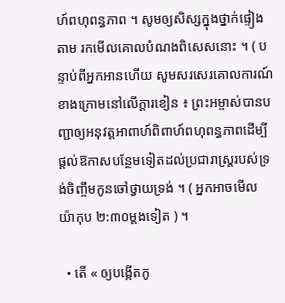ហ៍ពហុពន្ធភាព ។ សូមឲ្យសិស្សក្នុងថ្នាក់ផ្ទៀងតាម រកមើលគោលបំណងពិសេសនោះ ។ ( បន្ទាប់ពីអ្នកអានហើយ សូមសរសេរគោលការណ៍ខាងក្រោមនៅលើក្ដារខៀន ៖ ព្រះអម្ចាស់បានបញ្ជាឲ្យអនុវត្តអាពាហ៍ពិពាហ៍ពហុពន្ធភាពដើម្បីផ្តល់ឱកាសបន្ថែមទៀតដល់ប្រជារាស្ត្ររបស់ទ្រង់ចិញ្ចឹមកូនចៅថ្វាយទ្រង់ ។ ( អ្នកអាចមើល យ៉ាកុប ២:៣០ម្តងទៀត ) ។

  • តើ « ឲ្យបង្កើតកូ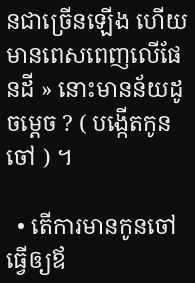នជាច្រើនឡើង ហើយមានពេសពេញលើផែនដី » នោះមានន័យដូចម្តេច ? ( បង្កើតកូនចៅ ) ។

  • តើការមានកូនចៅធ្វើឲ្យឪ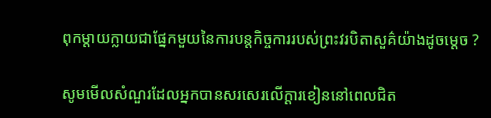ពុកម្តាយក្លាយជាផ្នែកមួយនៃការបន្តកិច្ចការរបស់ព្រះវរបិតាសួគ៌យ៉ាងដូចម្តេច ?

សូមមើលសំណួរដែលអ្នកបានសរសេរលើក្ដារខៀននៅពេលជិត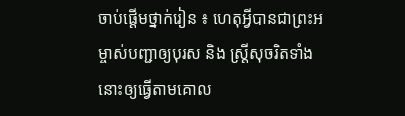ចាប់ផ្តើមថ្នាក់រៀន ៖ ហេតុអ្វីបានជាព្រះអម្ចាស់បញ្ជាឲ្យបុរស និង ស្ត្រីសុចរិតទាំងនោះឲ្យធ្វើតាមគោល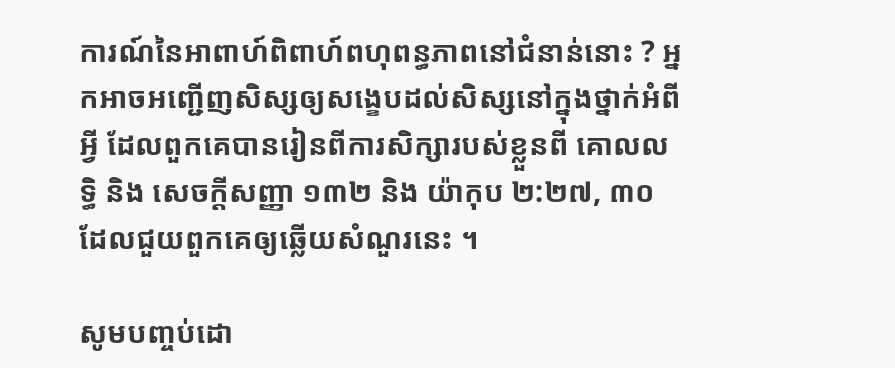ការណ៍នៃអាពាហ៍ពិពាហ៍ពហុពន្ធភាពនៅជំនាន់នោះ ? អ្នកអាចអញ្ជើញសិស្សឲ្យសង្ខេបដល់សិស្សនៅក្នុងថ្នាក់អំពីអ្វី ដែលពួកគេបានរៀនពីការសិក្សារបស់ខ្លួនពី គោលលទ្ធិ និង សេចក្តីសញ្ញា ១៣២ និង យ៉ាកុប ២:២៧, ៣០ ដែលជួយពួកគេឲ្យឆ្លើយសំណួរនេះ ។

សូមបញ្ចប់ដោ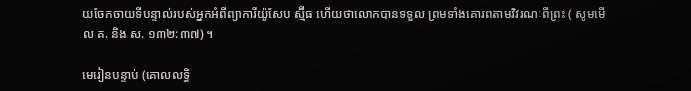យចែកចាយទីបន្ទាល់របស់អ្នកអំពីព្យាការីយ៉ូសែប ស្ម៊ីធ ហើយថាលោកបានទទួល ព្រមទាំងគោរពតាមវិវរណៈពីព្រះ ( សូមមើល គ. និង ស. ១៣២:៣៧) ។

មេរៀនបន្ទាប់ (គោលលទ្ធិ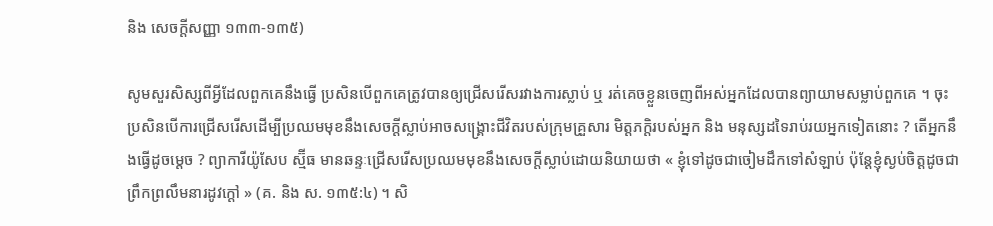និង សេចក្តីសញ្ញា ១៣៣-១៣៥)

សូមសួរសិស្សពីអ្វីដែលពួកគេនឹងធ្វើ ប្រសិនបើពួកគេត្រូវបានឲ្យជ្រើសរើសរវាងការស្លាប់ ឬ រត់គេចខ្លួនចេញពីអស់អ្នកដែលបានព្យាយាមសម្លាប់ពួកគេ ។ ចុះប្រសិនបើការជ្រើសរើសដើម្បីប្រឈមមុខនឹងសេចក្តីស្លាប់អាចសង្គ្រោះជីវិតរបស់ក្រុមគ្រួសារ មិត្តភក្ដិរបស់អ្នក និង មនុស្សដទៃរាប់រយអ្នកទៀតនោះ ? តើអ្នកនឹងធ្វើដូចម្តេច ? ព្យាការីយ៉ូសែប ស្ម៊ីធ មានឆន្ទៈជ្រើសរើសប្រឈមមុខនឹងសេចក្តីស្លាប់ដោយនិយាយថា « ខ្ញុំទៅដូចជាចៀមដឹកទៅសំឡាប់ ប៉ុន្តែខ្ញុំស្ងប់ចិត្តដូចជាព្រឹកព្រលឹមនារដូវក្តៅ » (គ. និង ស. ១៣៥:៤) ។ សិ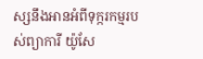ស្សនឹងអានអំពីទុក្ករកម្មរបស់ព្យាការី យ៉ូសែ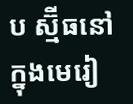ប ស្ម៊ីធនៅក្នុងមេរៀ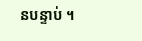នបន្ទាប់ ។